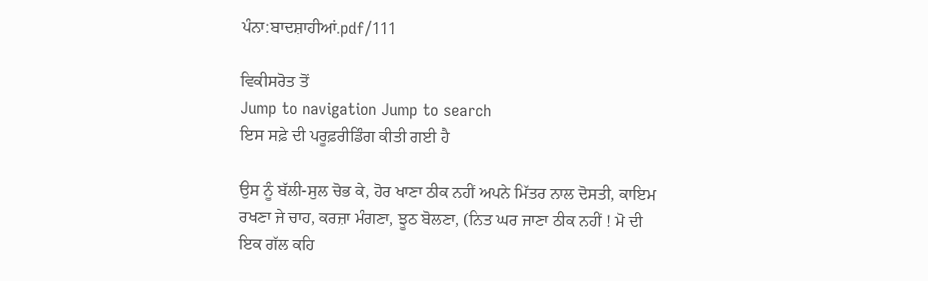ਪੰਨਾ:ਬਾਦਸ਼ਾਹੀਆਂ.pdf/111

ਵਿਕੀਸਰੋਤ ਤੋਂ
Jump to navigation Jump to search
ਇਸ ਸਫ਼ੇ ਦੀ ਪਰੂਫ਼ਰੀਡਿੰਗ ਕੀਤੀ ਗਈ ਹੈ

ਉਸ ਨੂੰ ਬੱਲੀ-ਸੁਲ ਚੋਭ ਕੇ, ਹੋਰ ਖਾਣਾ ਠੀਕ ਨਹੀਂ ਅਪਨੇ ਮਿੱਤਰ ਨਾਲ ਦੋਸਤੀ, ਕਾਇਮ ਰਖਣਾ ਜੇ ਚਾਹ, ਕਰਜ਼ਾ ਮੰਗਣਾ, ਝੂਠ ਬੋਲਣਾ, (ਨਿਤ ਘਰ ਜਾਣਾ ਠੀਕ ਨਹੀਂ ! ਮੋ ਦੀ ਇਕ ਗੱਲ ਕਹਿ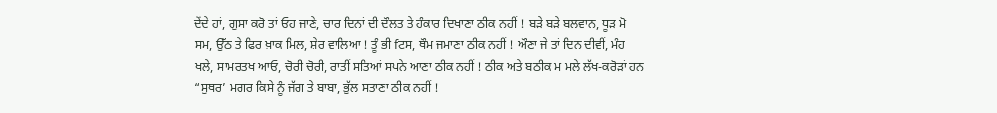ਦੇਂਦੇ ਹਾਂ, ਗੁਸਾ ਕਰੋ ਤਾਂ ਓਹ ਜਾਣੇ, ਚਾਰ ਦਿਨਾਂ ਦੀ ਦੌਲਤ ਤੇ ਹੰਕਾਰ ਦਿਖਾਣਾ ਠੀਕ ਨਹੀਂ ! ਬੜੇ ਬੜੇ ਬਲਵਾਨ, ਧੂੜ ਮੋ ਸਮ, ਉੱਠ ਤੇ ਫਿਰ ਖ਼ਾਕ ਮਿਲ, ਸ਼ੇਰ ਵਾਲਿਆ ! ਤੂੰ ਭੀ fਟਸ, ਥੌਮ ਜਮਾਣਾ ਠੀਕ ਨਹੀਂ ! ਔਣਾ ਜੇ ਤਾਂ ਦਿਨ ਦੀਵੀਂ, ਮੰਹ ਖਲੇ, ਸਾਮਰਤਖ ਆਓ, ਚੋਰੀ ਚੋਰੀ, ਰਾਤੀਂ ਸਤਿਆਂ ਸਪਨੇ ਆਣਾ ਠੀਕ ਨਹੀਂ ! ਠੀਕ ਅਤੇ ਬਠੀਕ ਮ ਮਲੇ ਲੱਖ-ਕਰੋੜਾਂ ਹਨ “ਸੁਥਰ’ ਮਗਰ ਕਿਸੇ ਨੂੰ ਜੱਗ ਤੇ ਬਾਬਾ, ਭੁੱਲ ਸਤਾਣਾ ਠੀਕ ਨਹੀਂ !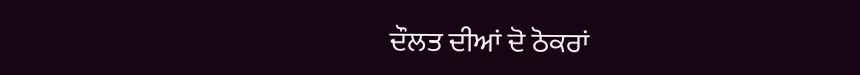ਦੌਲਤ ਦੀਆਂ ਦੋ ਠੋਕਰਾਂ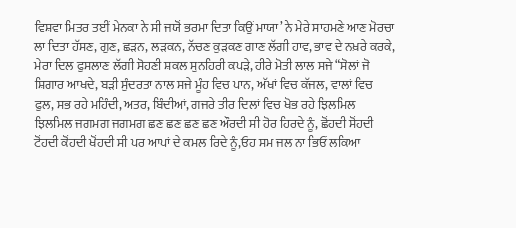ਵਿਸ਼ਵਾ ਮਿਤਰ ਤਈਂ ਮੇਨਕਾ ਨੇ ਸੀ ਜਯੋਂ ਭਰਮਾ ਦਿਤਾ ਕਿਉਂ ਮਾਯਾ’ ਨੇ ਮੇਰੇ ਸਾਹਮਣੇ ਆਣ ਮੋਰਚਾ ਲਾ ਦਿਤਾ ਹੱਸਣ, ਗੁਣ, ਛੜਨ, ਲੜਕਨ, ਨੱਚਣ ਕੁੜਕਣ ਗਾਣ ਲੱਗੀ ਹਾਵ, ਭਾਵ ਦੇ ਨਖ਼ਰੇ ਕਰਕੇ, ਮੇਰਾ ਦਿਲ ਫੁਸਲਾਣ ਲੱਗੀ ਸੋਹਣੀ ਸ਼ਕਲ ਸੁਨਹਿਰੀ ਕਪੜੇ, ਹੀਰੇ ਮੋਤੀ ਲਾਲ ਸਜੇ “ਸੋਲਾਂ ਜੋ ਸ਼ਿਗਾਰ ਆਖਦੇ, ਬੜੀ ਸੁੰਦਰਤਾ ਨਾਲ ਸਜੇ ਮੂੰਹ ਵਿਚ ਪਾਨ, ਅੱਖਾਂ ਵਿਚ ਕੱਜਲ, ਵਾਲਾਂ ਵਿਚ ਫੁਲ, ਸਭ ਰਹੇ ਮਹਿੰਦੀ, ਅਤਰ, ਬਿੰਦੀਆਂ, ਗਜਰੇ ਤੀਰ ਦਿਲਾਂ ਵਿਚ ਖੋਭ ਰਹੇ ਝਿਲਮਿਲ ਝਿਲਮਿਲ ਜਗਮਗ ਜਗਮਗ ਛਣ ਛਣ ਛਣ ਛਣ ਔਰਦੀ ਸੀ ਹੋਰ ਹਿਰਦੇ ਨੂੰ, ਛੋਂਹਦੀ ਸੋਂਹਦੀ ਟੋਂਹਦੀ ਕੋਂਹਦੀ ਖੋਂਹਦੀ ਸੀ ਪਰ ਆਪਾਂ ਦੇ ਕਮਲ ਰਿਦੇ ਨੂੰ,ਓਹ ਸਮ ਜਲ ਨਾ ਭਿਓਂ ਲਕਿਆ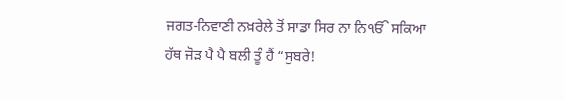ਜਗਤ-ਨਿਵਾਣੀ ਨਖ਼ਰੇਲੇ ਤੋਂ ਸਾਡਾ ਸਿਰ ਨਾ ਨਿੴ ਸਕਿਆ ਹੱਥ ਜੋੜ ਪੈ ਪੈ ਬਲੀ ਤੂੰ ਹੈਂ “ਸੁਬਰੇ!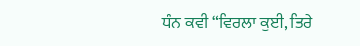ਧੰਨ ਕਵੀ “ਵਿਰਲਾ ਕੁਈ, ਤਿਰੇ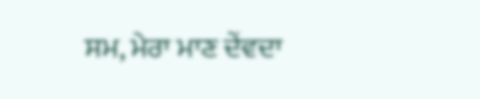ਸਮ, ਮੇਰਾ ਮਾਣ ਦੇਂਵਦਾ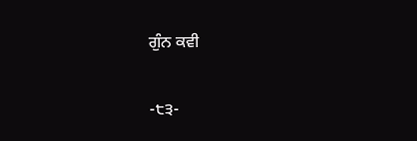ਗੁੰਨ ਕਵੀ

-੮੩-